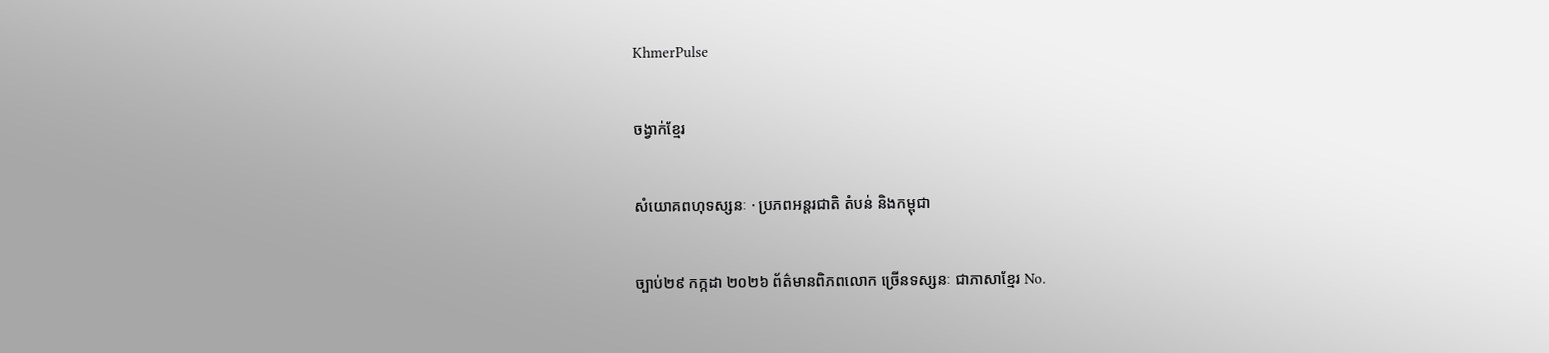KhmerPulse

ចង្វាក់ខ្មែរ

សំយោគពហុទស្សនៈ · ប្រភពអន្តរជាតិ តំបន់ និងកម្ពុជា

ច្បាប់២៩ កក្កដា ២០២៦ ព័ត៌មានពិភពលោក ច្រើនទស្សនៈ ជាភាសាខ្មែរ No.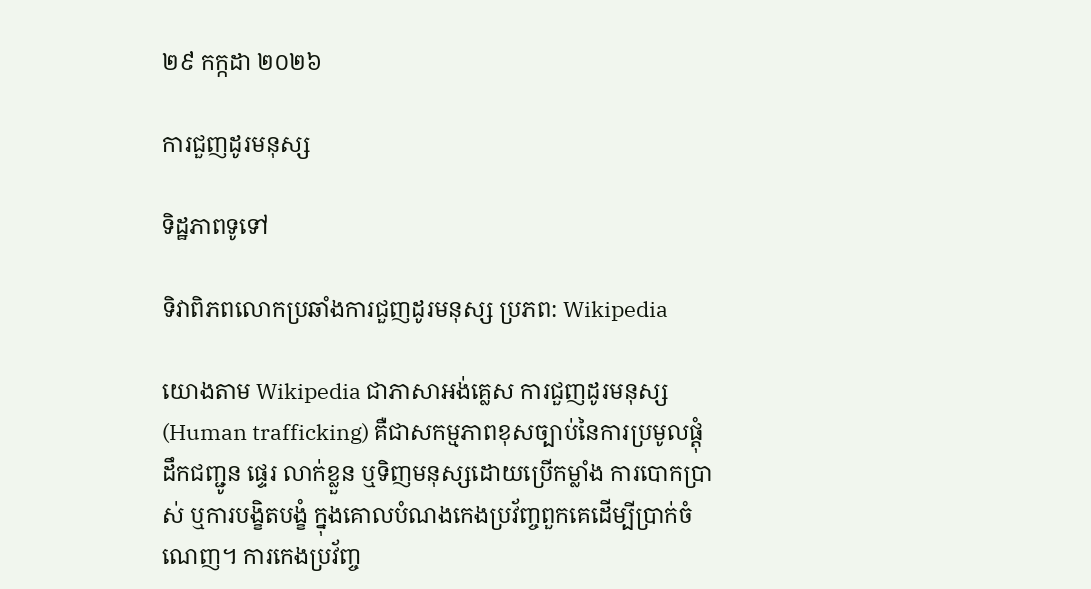២៩ កក្កដា ២០២៦

ការជួញដូរមនុស្ស

ទិដ្ឋភាពទូទៅ

ទិវាពិភពលោកប្រឆាំងការជួញដូរមនុស្ស ប្រភព: Wikipedia

យោងតាម Wikipedia ជាភាសាអង់គ្លេស ការជួញដូរមនុស្ស (Human trafficking) គឺជាសកម្មភាពខុសច្បាប់នៃការប្រមូលផ្តុំ ដឹកជញ្ជូន ផ្ទេរ លាក់ខ្លួន ឬទិញមនុស្សដោយប្រើកម្លាំង ការបោកប្រាស់ ឬការបង្ខិតបង្ខំ ក្នុងគោលបំណងកេងប្រវ័ញ្ចពួកគេដើម្បីប្រាក់ចំណេញ។ ការកេងប្រវ័ញ្ច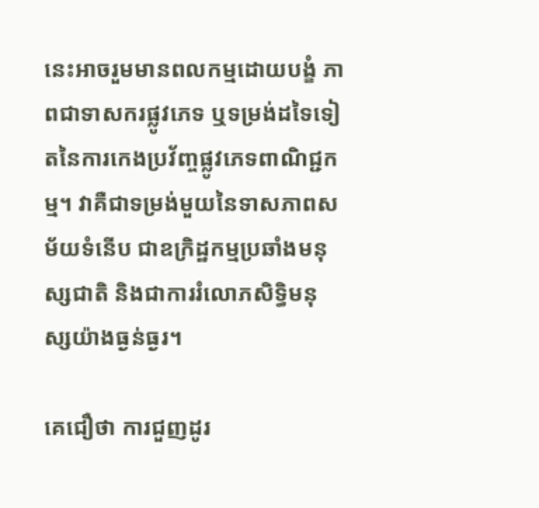នេះអាចរួមមានពលកម្មដោយបង្ខំ ភាពជាទាសករផ្លូវភេទ ឬទម្រង់ដទៃទៀតនៃការកេងប្រវ័ញ្ចផ្លូវភេទពាណិជ្ជកម្ម។ វាគឺជាទម្រង់មួយនៃទាសភាពសម័យទំនើប ជាឧក្រិដ្ឋកម្មប្រឆាំងមនុស្សជាតិ និងជាការរំលោភសិទ្ធិមនុស្សយ៉ាងធ្ងន់ធ្ងរ។

គេជឿថា ការជួញដូរ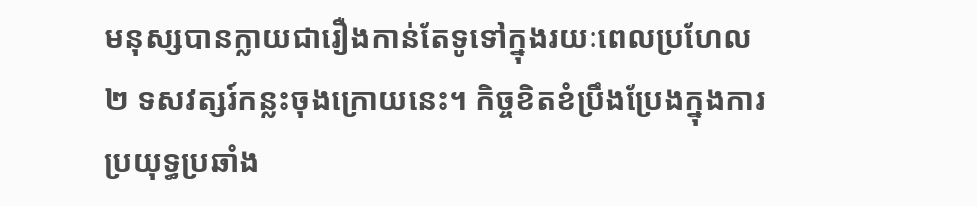មនុស្សបានក្លាយជារឿងកាន់តែទូទៅក្នុងរយៈពេលប្រហែល ២ ទសវត្សរ៍កន្លះចុងក្រោយនេះ។ កិច្ចខិតខំប្រឹងប្រែងក្នុងការប្រយុទ្ធប្រឆាំង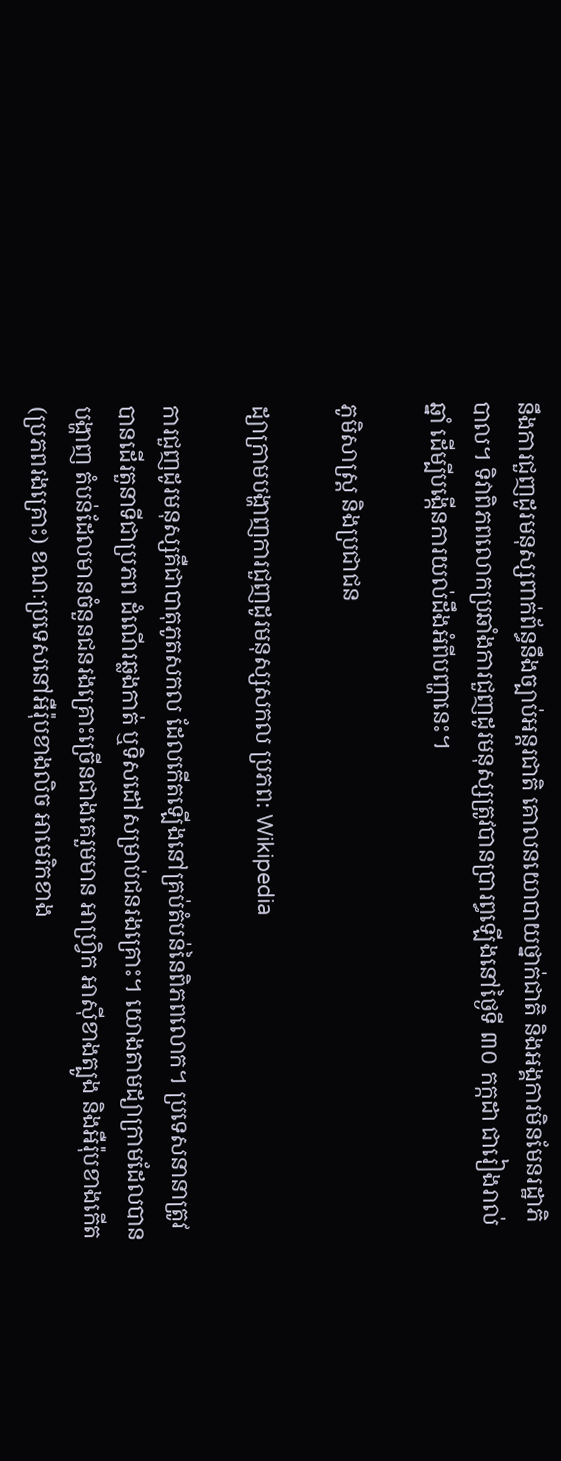នឹងការជួញដូរមនុស្សពាក់ព័ន្ធនឹងច្បាប់អន្តរជាតិ គោលនយោបាយថ្នាក់ជាតិ និងអង្គការមិនមែនរដ្ឋាភិបាល។ ទិវាពិភពលោកប្រឆាំងការជួញដូរមនុស្សត្រូវបានប្រារព្ធឡើងនៅថ្ងៃទី ៣០ កក្កដា ជារៀងរាល់ឆ្នាំ ដើម្បីបង្កើនការយល់ដឹងអំពីបញ្ហានេះ។

ភូមិសាស្ត្រ និងប្រជាជន

ដ្យាក្រាមបង្ហាញការជួញដូរមនុស្សសកល ប្រភព: Wikipedia

ការជួញដូរមនុស្សគឺជាបាតុភូតសកល ដែលកើតឡើងនៅគ្រប់តំបន់នៃពិភពលោក។ ប្រទេសនានាត្រូវបានដើរតួនាទីជាប្រភព ដំណើរឆ្លងកាត់ ឬទិសដៅសម្រាប់ជនរងគ្រោះ។ យោងតាមដ្យាក្រាមដែលបានបង្ហាញ តំបន់ដែលមានចំនួនជនរងគ្រោះច្រើនជាងគេរួមមាន អាហ្វ្រិក អាស៊ីខាងត្បូង និងអឺរ៉ុបខាងកើត (ប្រភពរងគ្រោះ) ខណៈប្រទេសនៅអឺរ៉ុបខាងលិច អាមេរិកខាង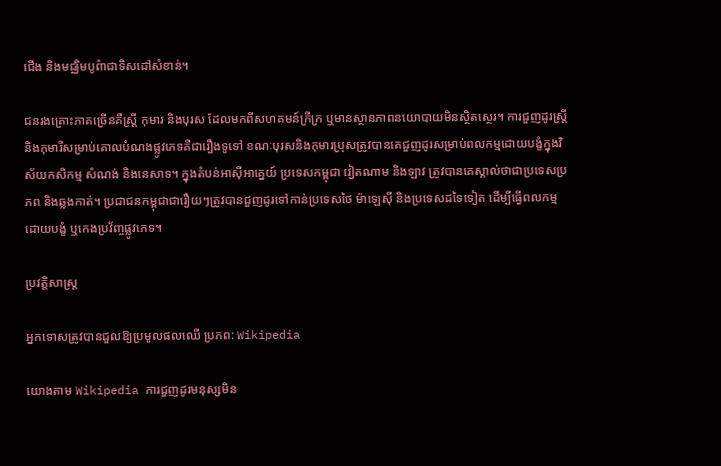ជើង និងមជ្ឈិមបូព៌ាជាទិសដៅសំខាន់។

ជនរងគ្រោះភាគច្រើនគឺស្ត្រី កុមារ និងបុរស ដែលមកពីសហគមន៍ក្រីក្រ ឬមានស្ថានភាពនយោបាយមិនស្ថិតស្ថេរ។ ការជួញដូរស្ត្រីនិងកុមារីសម្រាប់គោលបំណងផ្លូវភេទគឺជារឿងទូទៅ ខណៈបុរសនិងកុមារប្រុសត្រូវបានគេជួញដូរសម្រាប់ពលកម្មដោយបង្ខំក្នុងវិស័យកសិកម្ម សំណង់ និងនេសាទ។ ក្នុងតំបន់អាស៊ីអាគ្នេយ៍ ប្រទេសកម្ពុជា វៀតណាម និងឡាវ ត្រូវបានគេស្គាល់ថាជាប្រទេសប្រភព និងឆ្លងកាត់។ ប្រជាជនកម្ពុជាជារឿយៗត្រូវបានជួញដូរទៅកាន់ប្រទេសថៃ ម៉ាឡេស៊ី និងប្រទេសដទៃទៀត ដើម្បីធ្វើពលកម្មដោយបង្ខំ ឬកេងប្រវ័ញ្ចផ្លូវភេទ។

ប្រវត្តិសាស្ត្រ

អ្នកទោសត្រូវបានជួលឱ្យប្រមូលផលឈើ ប្រភព: Wikipedia

យោងតាម Wikipedia ការជួញដូរមនុស្សមិន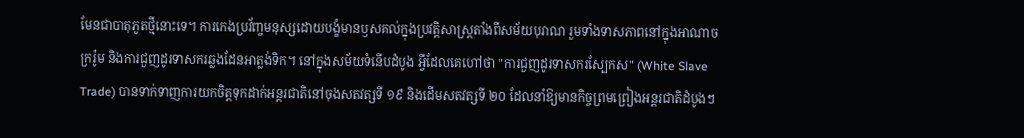មែនជាបាតុភូតថ្មីនោះទេ។ ការកេងប្រវ័ញ្ចមនុស្សដោយបង្ខំមានឫសគល់ក្នុងប្រវត្តិសាស្ត្រតាំងពីសម័យបុរាណ រួមទាំងទាសភាពនៅក្នុងអាណាចក្ររ៉ូម និងការជួញដូរទាសករឆ្លងដែនអាត្លង់ទិក។ នៅក្នុងសម័យទំនើបដំបូង អ្វីដែលគេហៅថា "ការជួញដូរទាសករស្បែកស" (White Slave Trade) បានទាក់ទាញការយកចិត្តទុកដាក់អន្តរជាតិនៅចុងសតវត្សទី ១៩ និងដើមសតវត្សទី ២០ ដែលនាំឱ្យមានកិច្ចព្រមព្រៀងអន្តរជាតិដំបូងៗ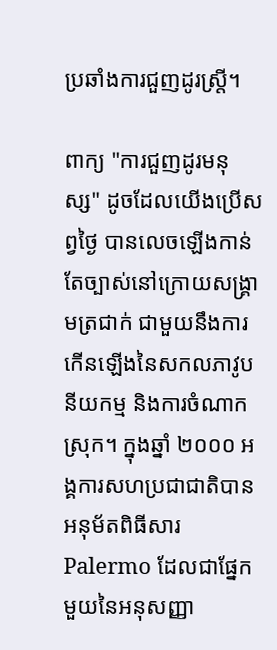ប្រឆាំងការជួញដូរស្ត្រី។

ពាក្យ "ការជួញដូរមនុស្ស" ដូចដែលយើងប្រើសព្វថ្ងៃ បានលេចឡើងកាន់តែច្បាស់នៅក្រោយសង្គ្រាមត្រជាក់ ជាមួយនឹងការកើនឡើងនៃសកលភាវូបនីយកម្ម និងការចំណាកស្រុក។ ក្នុងឆ្នាំ ២០០០ អង្គការសហប្រជាជាតិបានអនុម័តពិធីសារ Palermo ដែលជាផ្នែកមួយនៃអនុសញ្ញា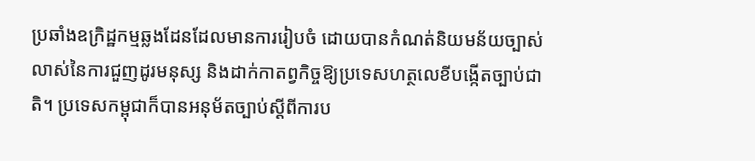ប្រឆាំងឧក្រិដ្ឋកម្មឆ្លងដែនដែលមានការរៀបចំ ដោយបានកំណត់និយមន័យច្បាស់លាស់នៃការជួញដូរមនុស្ស និងដាក់កាតព្វកិច្ចឱ្យប្រទេសហត្ថលេខីបង្កើតច្បាប់ជាតិ។ ប្រទេសកម្ពុជាក៏បានអនុម័តច្បាប់ស្តីពីការប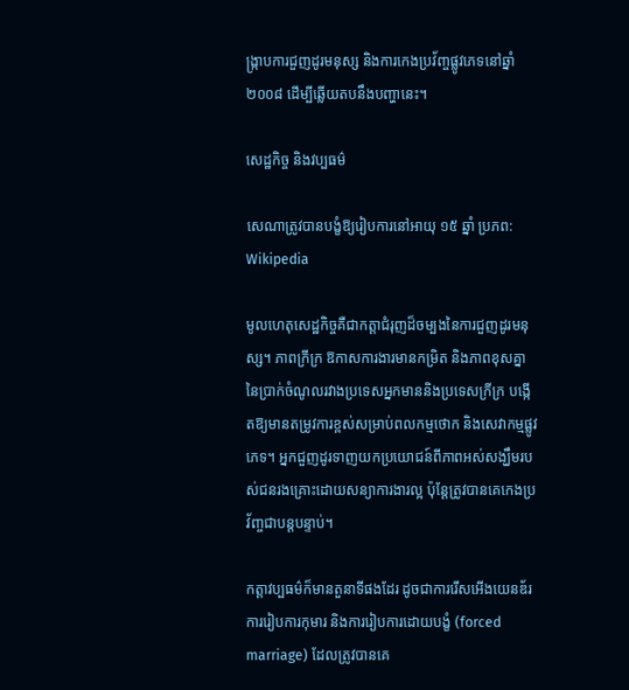ង្ក្រាបការជួញដូរមនុស្ស និងការកេងប្រវ័ញ្ចផ្លូវភេទនៅឆ្នាំ ២០០៨ ដើម្បីឆ្លើយតបនឹងបញ្ហានេះ។

សេដ្ឋកិច្ច និងវប្បធម៌

សេណាត្រូវបានបង្ខំឱ្យរៀបការនៅអាយុ ១៥ ឆ្នាំ ប្រភព: Wikipedia

មូលហេតុសេដ្ឋកិច្ចគឺជាកត្តាជំរុញដ៏ចម្បងនៃការជួញដូរមនុស្ស។ ភាពក្រីក្រ ឱកាសការងារមានកម្រិត និងភាពខុសគ្នានៃប្រាក់ចំណូលរវាងប្រទេសអ្នកមាននិងប្រទេសក្រីក្រ បង្កើតឱ្យមានតម្រូវការខ្ពស់សម្រាប់ពលកម្មថោក និងសេវាកម្មផ្លូវភេទ។ អ្នកជួញដូរទាញយកប្រយោជន៍ពីភាពអស់សង្ឃឹមរបស់ជនរងគ្រោះដោយសន្យាការងារល្អ ប៉ុន្តែត្រូវបានគេកេងប្រវ័ញ្ចជាបន្តបន្ទាប់។

កត្តាវប្បធម៌ក៏មានតួនាទីផងដែរ ដូចជាការរើសអើងយេនឌ័រ ការរៀបការកុមារ និងការរៀបការដោយបង្ខំ (forced marriage) ដែលត្រូវបានគេ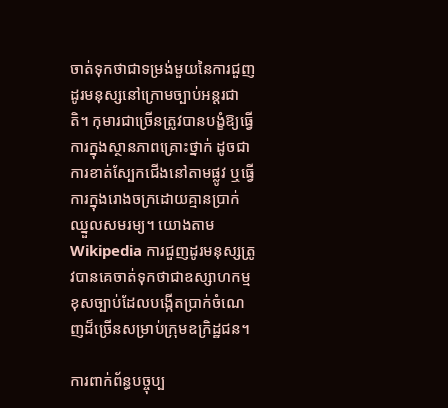ចាត់ទុកថាជាទម្រង់មួយនៃការជួញដូរមនុស្សនៅក្រោមច្បាប់អន្តរជាតិ។ កុមារជាច្រើនត្រូវបានបង្ខំឱ្យធ្វើការក្នុងស្ថានភាពគ្រោះថ្នាក់ ដូចជាការខាត់ស្បែកជើងនៅតាមផ្លូវ ឬធ្វើការក្នុងរោងចក្រដោយគ្មានប្រាក់ឈ្នួលសមរម្យ។ យោងតាម Wikipedia ការជួញដូរមនុស្សត្រូវបានគេចាត់ទុកថាជាឧស្សាហកម្មខុសច្បាប់ដែលបង្កើតប្រាក់ចំណេញដ៏ច្រើនសម្រាប់ក្រុមឧក្រិដ្ឋជន។

ការពាក់ព័ន្ធបច្ចុប្ប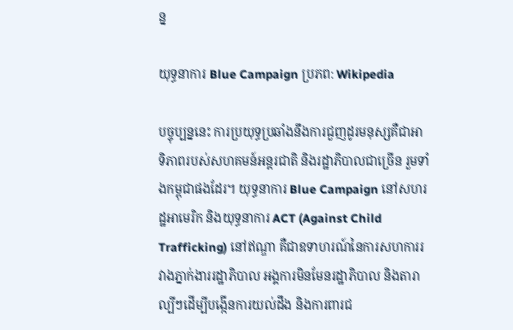ន្ន

យុទ្ធនាការ Blue Campaign ប្រភព: Wikipedia

បច្ចុប្បន្ននេះ ការប្រយុទ្ធប្រឆាំងនឹងការជួញដូរមនុស្សគឺជាអាទិភាពរបស់សហគមន៍អន្តរជាតិ និងរដ្ឋាភិបាលជាច្រើន រួមទាំងកម្ពុជាផងដែរ។ យុទ្ធនាការ Blue Campaign នៅសហរដ្ឋអាមេរិក និងយុទ្ធនាការ ACT (Against Child Trafficking) នៅឥណ្ឌា គឺជាឧទាហរណ៍នៃការសហការរវាងភ្នាក់ងាររដ្ឋាភិបាល អង្គការមិនមែនរដ្ឋាភិបាល និងតារាល្បីៗដើម្បីបង្កើនការយល់ដឹង និងការពារជ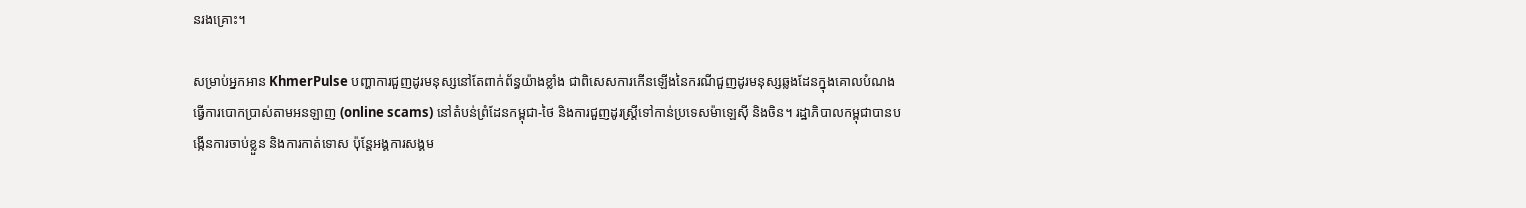នរងគ្រោះ។

សម្រាប់អ្នកអាន KhmerPulse បញ្ហាការជួញដូរមនុស្សនៅតែពាក់ព័ន្ធយ៉ាងខ្លាំង ជាពិសេសការកើនឡើងនៃករណីជួញដូរមនុស្សឆ្លងដែនក្នុងគោលបំណងធ្វើការបោកប្រាស់តាមអនឡាញ (online scams) នៅតំបន់ព្រំដែនកម្ពុជា-ថៃ និងការជួញដូរស្ត្រីទៅកាន់ប្រទេសម៉ាឡេស៊ី និងចិន។ រដ្ឋាភិបាលកម្ពុជាបានបង្កើនការចាប់ខ្លួន និងការកាត់ទោស ប៉ុន្តែអង្គការសង្គម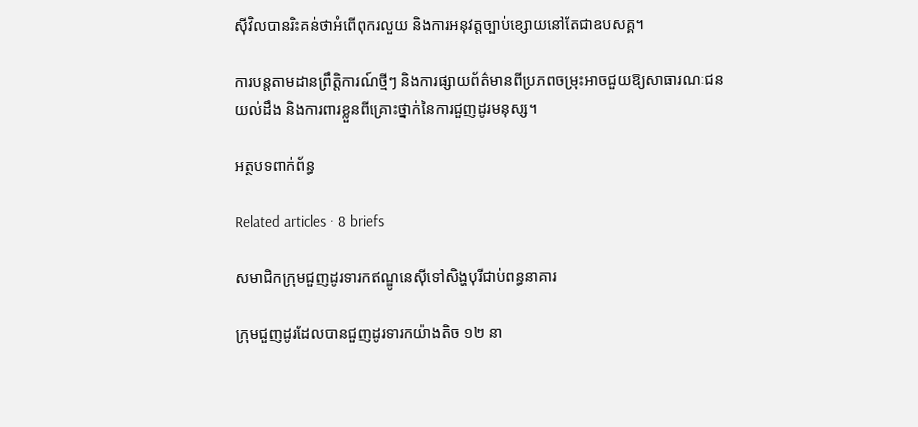ស៊ីវិលបានរិះគន់ថាអំពើពុករលួយ និងការអនុវត្តច្បាប់ខ្សោយនៅតែជាឧបសគ្គ។

ការបន្តតាមដានព្រឹត្តិការណ៍ថ្មីៗ និងការផ្សាយព័ត៌មានពីប្រភពចម្រុះអាចជួយឱ្យសាធារណៈជនយល់ដឹង និងការពារខ្លួនពីគ្រោះថ្នាក់នៃការជួញដូរមនុស្ស។

អត្ថបទពាក់ព័ន្ធ

Related articles · 8 briefs

សមាជិកក្រុមជួញដូរទារកឥណ្ឌូនេស៊ីទៅសិង្ហបុរីជាប់ពន្ធនាគារ

ក្រុមជួញដូរដែលបានជួញដូរទារកយ៉ាងតិច ១២ នា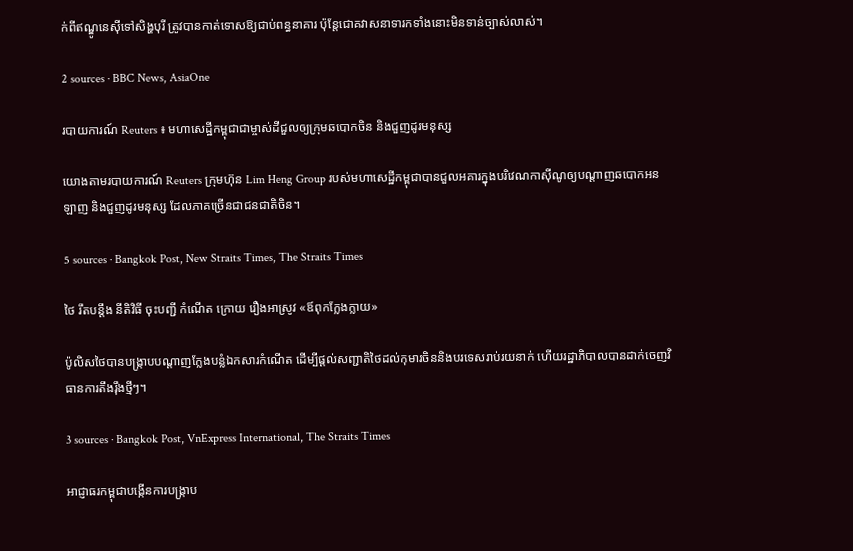ក់ពីឥណ្ឌូនេស៊ីទៅសិង្ហបុរី ត្រូវបានកាត់ទោសឱ្យជាប់ពន្ធនាគារ ប៉ុន្តែជោគវាសនាទារកទាំងនោះមិនទាន់ច្បាស់លាស់។

2 sources · BBC News, AsiaOne

របាយការណ៍ Reuters ៖ មហាសេដ្ឋីកម្ពុជាជាម្ចាស់ដីជួលឲ្យក្រុមឆបោកចិន និងជួញដូរមនុស្ស

យោងតាមរបាយការណ៍ Reuters ក្រុមហ៊ុន Lim Heng Group របស់មហាសេដ្ឋីកម្ពុជាបានជួលអគារក្នុងបរិវេណកាស៊ីណូឲ្យបណ្តាញឆបោកអនឡាញ និងជួញដូរមនុស្ស ដែលភាគច្រើនជាជនជាតិចិន។

5 sources · Bangkok Post, New Straits Times, The Straits Times

ថៃ រឹតបន្តឹង នីតិវិធី ចុះបញ្ជី កំណើត ក្រោយ រឿងអាស្រូវ «ឪពុកក្លែងក្លាយ»

ប៉ូលិសថៃបានបង្ក្រាបបណ្តាញក្លែងបន្លំឯកសារកំណើត ដើម្បីផ្តល់សញ្ជាតិថៃដល់កុមារចិននិងបរទេសរាប់រយនាក់ ហើយរដ្ឋាភិបាលបានដាក់ចេញវិធានការតឹងរ៉ឹងថ្មីៗ។

3 sources · Bangkok Post, VnExpress International, The Straits Times

អាជ្ញាធរកម្ពុជាបង្កើនការបង្ក្រាប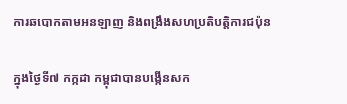ការឆបោកតាមអនឡាញ និងពង្រឹងសហប្រតិបត្តិការជប៉ុន

ក្នុងថ្ងៃទី៧ កក្កដា កម្ពុជាបានបង្កើនសក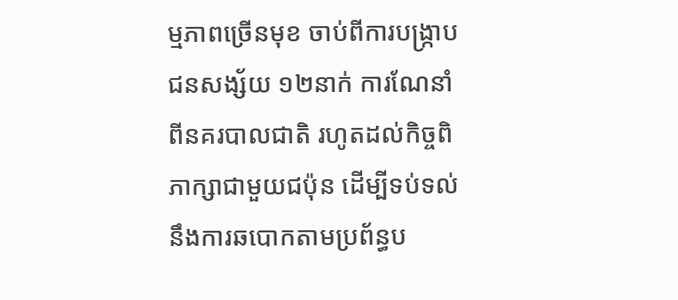ម្មភាពច្រើនមុខ ចាប់ពីការបង្ក្រាបជនសង្ស័យ ១២នាក់ ការណែនាំពីនគរបាលជាតិ រហូតដល់កិច្ចពិភាក្សាជាមួយជប៉ុន ដើម្បីទប់ទល់នឹងការឆបោកតាមប្រព័ន្ធប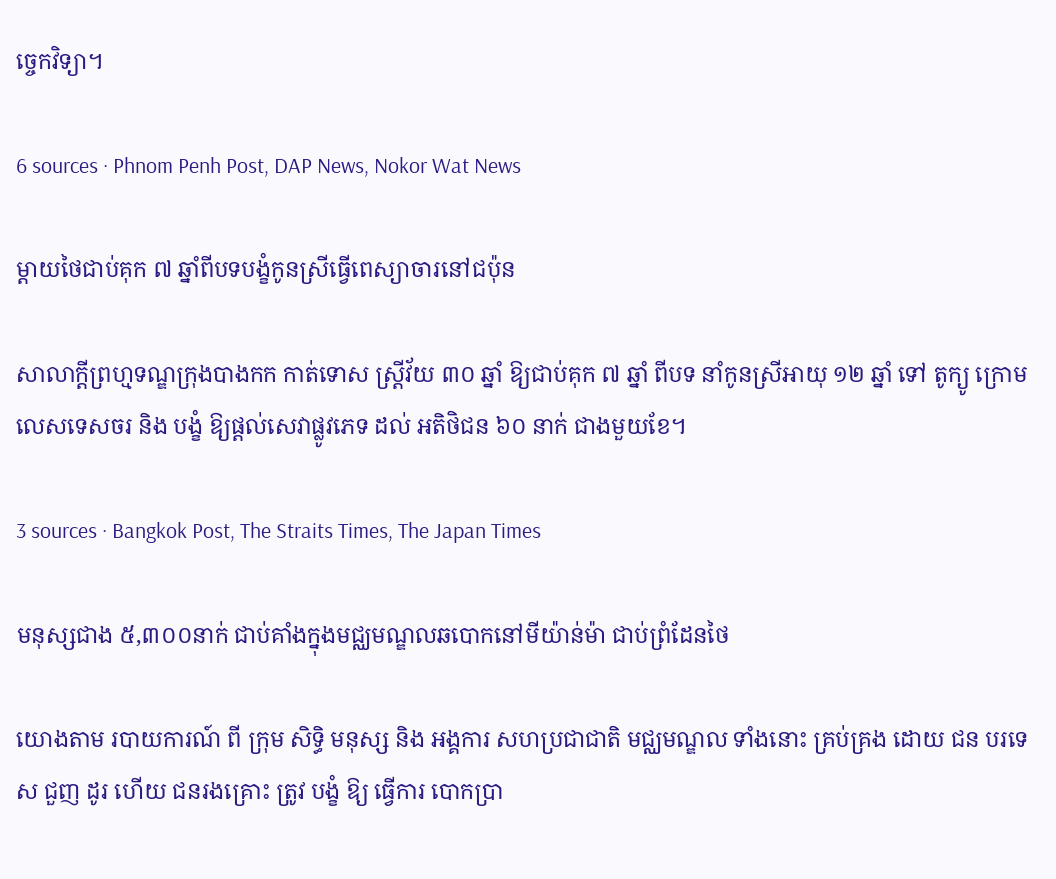ច្ចេកវិទ្យា។

6 sources · Phnom Penh Post, DAP News, Nokor Wat News

ម្តាយថៃជាប់គុក ៧ ឆ្នាំពីបទបង្ខំកូនស្រីធ្វើពេស្យាចារនៅជប៉ុន

សាលាក្តីព្រហ្មទណ្ឌក្រុងបាងកក កាត់ទោស ស្ត្រីវ័យ ៣០ ឆ្នាំ ឱ្យជាប់គុក ៧ ឆ្នាំ ពីបទ នាំកូនស្រីអាយុ ១២ ឆ្នាំ ទៅ តូក្យូ ក្រោមលេសទេសចរ និង បង្ខំ ឱ្យផ្តល់សេវាផ្លូវភេទ ដល់ អតិថិជន ៦០ នាក់ ជាងមួយខែ។

3 sources · Bangkok Post, The Straits Times, The Japan Times

មនុស្សជាង ៥,៣០០នាក់ ជាប់គាំងក្នុងមជ្ឈមណ្ឌលឆបោកនៅមីយ៉ាន់ម៉ា ជាប់ព្រំដែនថៃ

យោងតាម របាយការណ៍ ពី ក្រុម សិទ្ធិ មនុស្ស និង អង្គការ សហប្រជាជាតិ មជ្ឈមណ្ឌល ទាំងនោះ គ្រប់គ្រង ដោយ ជន បរទេស ជួញ ដូរ ហើយ ជនរងគ្រោះ ត្រូវ បង្ខំ ឱ្យ ធ្វើការ បោកប្រា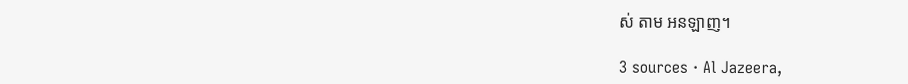ស់ តាម អនឡាញ។

3 sources · Al Jazeera,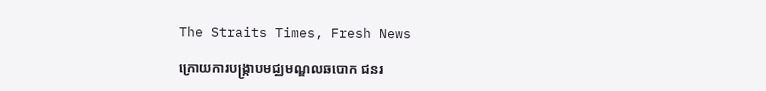The Straits Times, Fresh News

ក្រោយការបង្ក្រាបមជ្ឈមណ្ឌលឆបោក ជនរ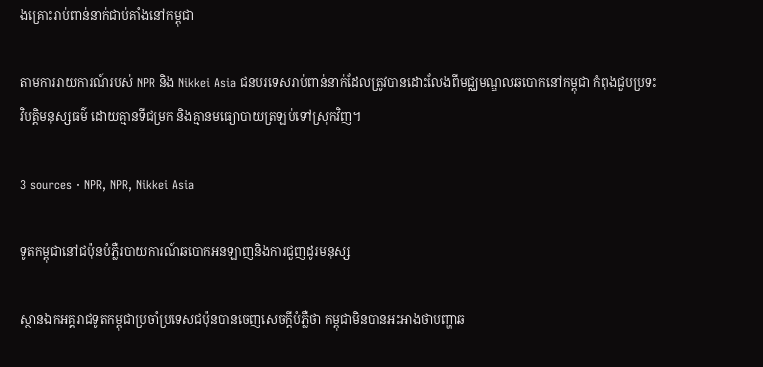ងគ្រោះរាប់ពាន់នាក់ជាប់គាំងនៅកម្ពុជា

តាមការរាយការណ៍របស់ NPR និង Nikkei Asia ជនបរទេសរាប់ពាន់នាក់ដែលត្រូវបានដោះលែងពីមជ្ឈមណ្ឌលឆបោកនៅកម្ពុជា កំពុងជួបប្រទះវិបត្តិមនុស្សធម៌ ដោយគ្មានទីជម្រក និងគ្មានមធ្យោបាយត្រឡប់ទៅស្រុកវិញ។

3 sources · NPR, NPR, Nikkei Asia

ទូតកម្ពុជានៅជប៉ុនបំភ្លឺរបាយការណ៍ឆបោកអនឡាញនិងការជួញដូរមនុស្ស

ស្ថានឯកអគ្គរាជទូតកម្ពុជាប្រចាំប្រទេសជប៉ុនបានចេញសេចក្តីបំភ្លឺថា កម្ពុជាមិនបានអះអាងថាបញ្ហាឆ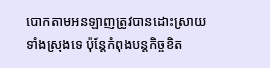បោកតាមអនឡាញត្រូវបានដោះស្រាយទាំងស្រុងទេ ប៉ុន្តែកំពុងបន្តកិច្ចខិត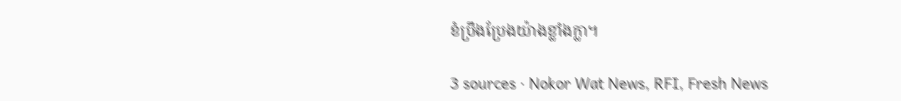ខំប្រឹងប្រែងយ៉ាងខ្លាំងក្លា។

3 sources · Nokor Wat News, RFI, Fresh News